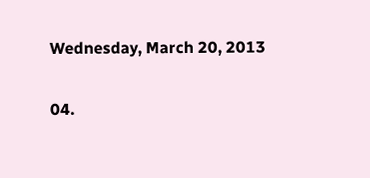Wednesday, March 20, 2013

04.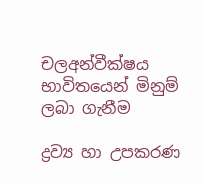චලඅන්වීක්ෂය භාවිතයෙන් මිනුම් ලබා ගැනීම

ද්‍රව්‍ය හා උපකරණ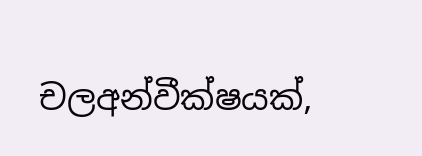චලඅන්වීක්ෂයක්,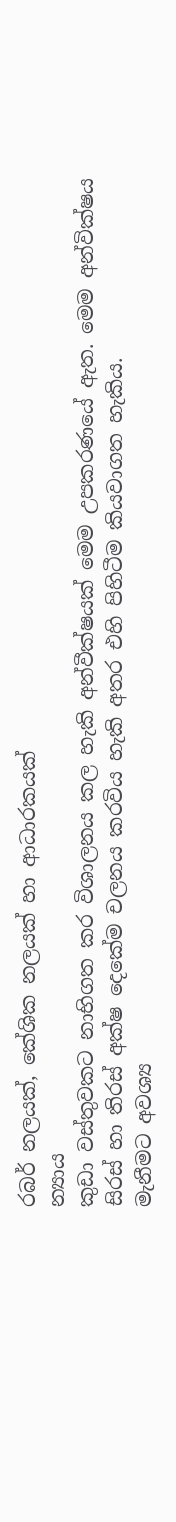රබර් නලයක්, කේශික නලයක් හා ආධාරකයක්
න්‍යාය
කුඩා වස්තුවකට නාභිගත කර විශාලනය කල හැකි අන්වීක්ෂයක් මෙම උපකරණයේ ඇත. මෙම අන්වික්ෂය සිරස් හා තිරස් අක්ෂ දෙකේම චලනය කරවිය හැකි අතර එහි පිහිටීම කියවාගත හැකිය.
මැනීමට අවශ්‍ය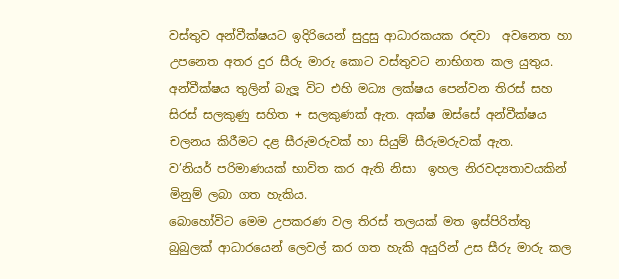වස්තුව අන්වීක්ෂයට ඉදිරියෙන් සුදුසු ආධාරකයක රඳවා  අවනෙත හා උපනෙත අතර දුර සීරු මාරු කොට වස්තුවට නාභිගත කල යුතුය. අන්වීක්ෂය තුලින් බැලූ විට එහි මධ්‍ය ලක්ෂය පෙන්වන තිරස් සහ සිරස් සලකුණු සහිත + සලකුණක් ඇත. අක්ෂ ඔස්සේ අන්වීක්ෂය චලනය කිරීමට දළ සීරුමරුවක් හා සියුම් සීරුමරුවක් ඇත.
ව’නියර් පරිමාණයක් භාවිත කර ඇති නිසා  ඉහල නිරවද්‍යතාවයකින් මිනුම් ලබා ගත හැකිය.
බොහෝවිට මෙම උපකරණ වල තිරස් තලයක් මත ඉස්පිරිත්තු බුබුලක් ආධාරයෙන් ලෙවල් කර ගත හැකි අයුරින් උස සීරු මාරු කල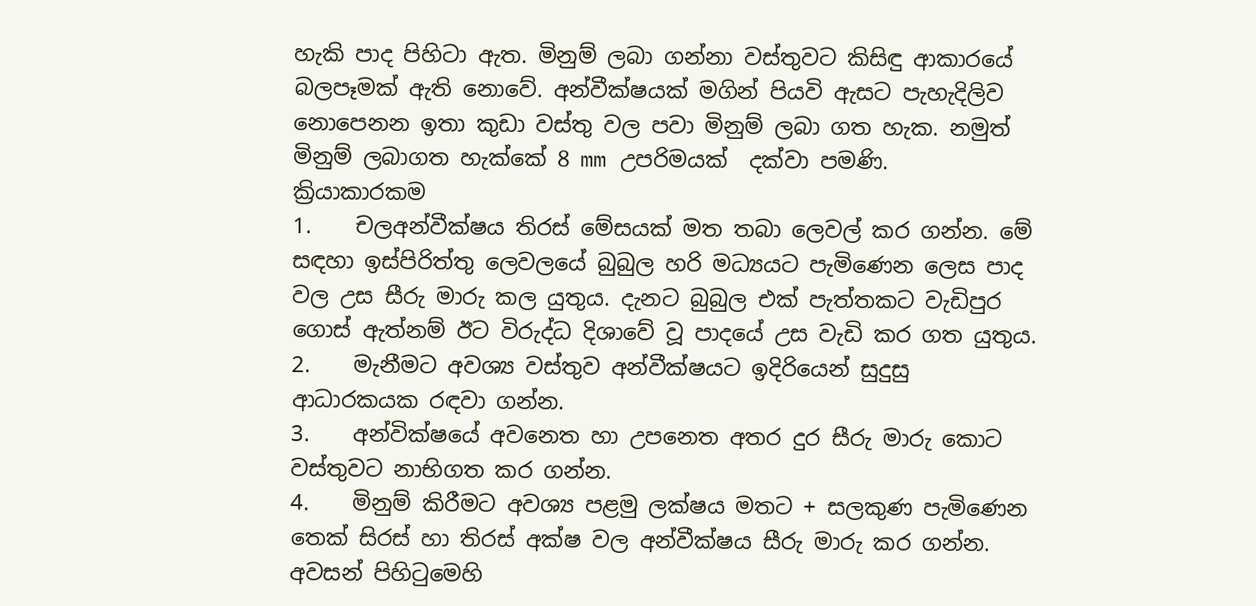හැකි පාද පිහිටා ඇත. මිනුම් ලබා ගන්නා වස්තුවට කිසිඳු ආකාරයේ බලපෑමක් ඇති නොවේ. අන්වීක්ෂයක් මගින් පියවි ඇසට පැහැදිලිව නොපෙනන ඉතා කුඩා වස්තු වල පවා මිනුම් ලබා ගත හැක. නමුත් මිනුම් ලබාගත හැක්කේ 8 mm උපරිමයක්  දක්වා පමණි.
ක්‍රියාකාරකම
1.    චලඅන්වීක්ෂය තිරස් මේසයක් මත තබා ලෙවල් කර ගන්න. මේ සඳහා ඉස්පිරිත්තු ලෙවලයේ බුබුල හරි මධ්‍යයට පැමිණෙන ලෙස පාද වල උස සීරු මාරු කල යුතුය. දැනට බුබුල එක් පැත්තකට වැඩිපුර ගොස් ඇත්නම් ඊට විරුද්ධ දිශාවේ වූ පාදයේ උස වැඩි කර ගත යුතුය.
2.    මැනීමට අවශ්‍ය වස්තුව අන්වීක්ෂයට ඉදිරියෙන් සුදුසු ආධාරකයක රඳවා ගන්න.
3.    අන්වික්ෂයේ අවනෙත හා උපනෙත අතර දුර සීරු මාරු කොට වස්තුවට නාභිගත කර ගන්න.
4.    මිනුම් කිරීමට අවශ්‍ය පළමු ලක්ෂය මතට + සලකුණ පැමිණෙන තෙක් සිරස් හා තිරස් අක්ෂ වල අන්වීක්ෂය සීරු මාරු කර ගන්න. අවසන් පිහිටුමෙහි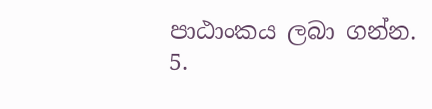පාඨාංකය ලබා ගන්න.
5.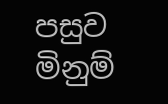පසුව මිනුම්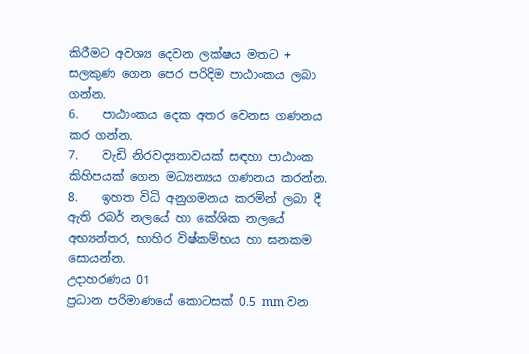කිරීමට අවශ්‍ය දෙවන ලක්ෂය මතට + සලකුණ ගෙන පෙර පරිදිම පාඨාංකය ලබා ගන්න.
6.    පාඨාංකය දෙක අතර වෙනස ගණනය කර ගන්න.
7.    වැඩි නිරවද්‍යතාවයක් සඳහා පාඨාංක කිහිපයක් ගෙන මධ්‍යන්‍යය ගණනය කරන්න.
8.    ඉහත විධි අනුගමනය කරමින් ලබා දී ඇති රබර් නලයේ හා කේශික නලයේ අභ්‍යන්තර, භාහිර විෂ්කම්භය හා ඝනකම සොයන්න.
උදාහරණය 01
ප්‍රධාන පරිමාණයේ කොටසක් 0.5 mm වන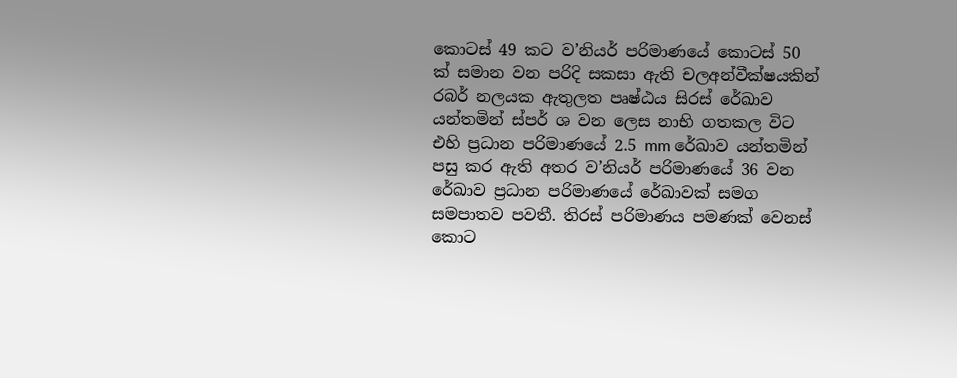කොටස් 49 කට ව’නියර් පරිමාණයේ කොටස් 50 ක් සමාන වන පරිදි සකසා ඇති චලඅන්වීක්ෂයකින් රබර් නලයක ඇතුලත පෘෂ්ඨය සිරස් රේඛාව යන්තමින් ස්පර් ශ වන ලෙස නාභි ගතකල විට එහි ප්‍රධාන පරිමාණයේ 2.5 mm රේඛාව යන්තමින් පසු කර ඇති අතර ව’නියර් පරිමාණයේ 36 වන රේඛාව ප්‍රධාන පරිමාණයේ රේඛාවක් සමග සමපාතව පවතී. තිරස් පරිමාණය පමණක් වෙනස් කොට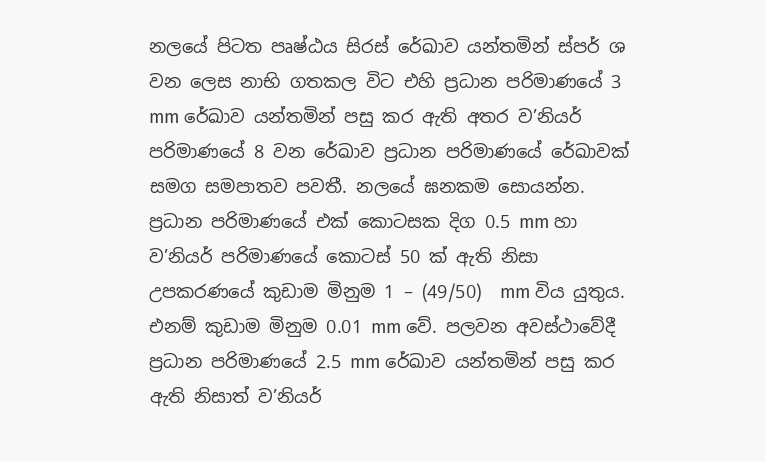නලයේ පිටත පෘෂ්ඨය සිරස් රේඛාව යන්තමින් ස්පර් ශ වන ලෙස නාභි ගතකල විට එහි ප්‍රධාන පරිමාණයේ 3 mm රේඛාව යන්තමින් පසු කර ඇති අතර ව’නියර් පරිමාණයේ 8 වන රේඛාව ප්‍රධාන පරිමාණයේ රේඛාවක් සමග සමපාතව පවතී. නලයේ ඝනකම සොයන්න.
ප්‍රධාන පරිමාණයේ එක් කොටසක දිග 0.5 mm හා ව’නියර් පරිමාණයේ කොටස් 50 ක් ඇති නිසා උපකරණයේ කුඩාම මිනුම 1 – (49/50)  mm විය යුතුය. එනම් කුඩාම මිනුම 0.01 mm වේ. පලවන අවස්ථාවේදී ප්‍රධාන පරිමාණයේ 2.5 mm රේඛාව යන්තමින් පසු කර ඇති නිසාත් ව’නියර්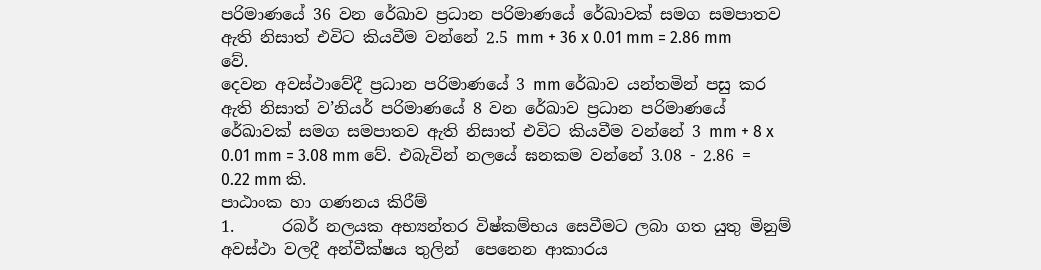පරිමාණයේ 36 වන රේඛාව ප්‍රධාන පරිමාණයේ රේඛාවක් සමග සමපාතව ඇති නිසාත් එවිට කියවීම වන්නේ 2.5 mm + 36 x 0.01 mm = 2.86 mm වේ.
දෙවන අවස්ථාවේදී ප්‍රධාන පරිමාණයේ 3 mm රේඛාව යන්තමින් පසු කර ඇති නිසාත් ව’නියර් පරිමාණයේ 8 වන රේඛාව ප්‍රධාන පරිමාණයේ රේඛාවක් සමග සමපාතව ඇති නිසාත් එවිට කියවීම වන්නේ 3 mm + 8 x 0.01 mm = 3.08 mm වේ. එබැවින් නලයේ ඝනකම වන්නේ 3.08 - 2.86 = 0.22 mm කි.
පාඨාංක හා ගණනය කිරීම්
1.      රබර් නලයක අභ්‍යන්තර විෂ්කම්භය සෙවීමට ලබා ගත යුතු මිනුම් අවස්ථා වලදී අන්වීක්ෂය තුලින්  පෙනෙන ආකාරය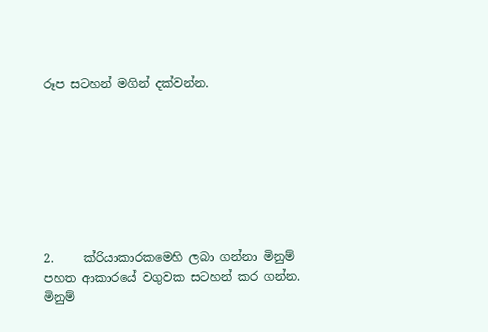රූප සටහන් මගින් දක්වන්න.








2.     ක්රියාකාරකමෙහි ලබා ගන්නා මිනුම් පහත ආකාරයේ වගුවක සටහන් කර ගන්න.
මිනුම්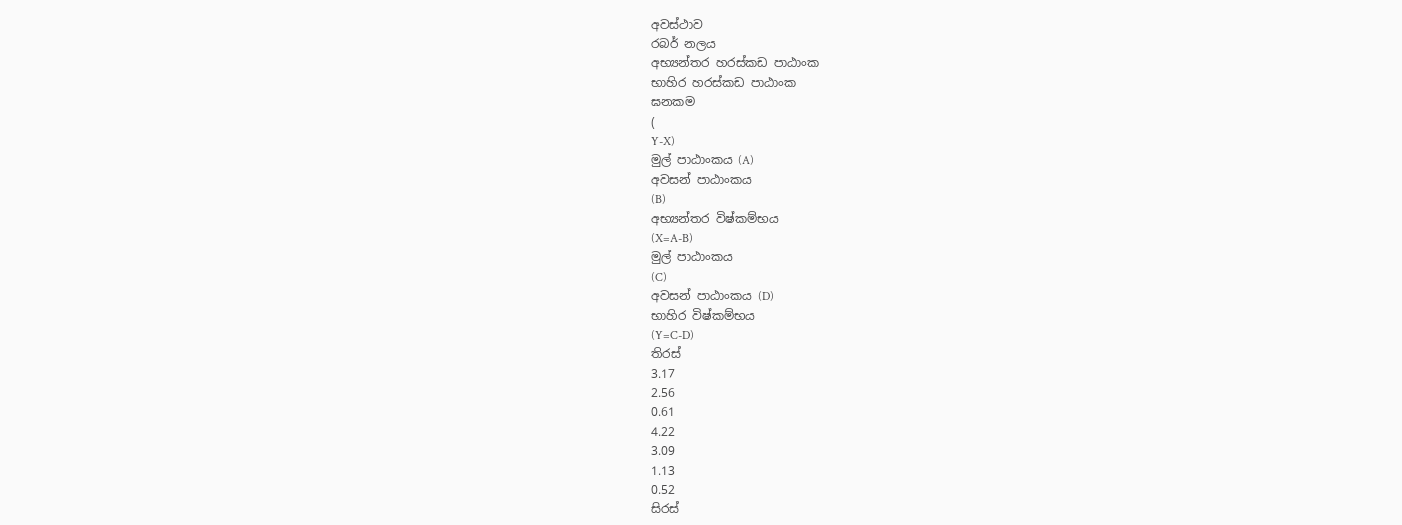අවස්ථාව
රබර් නලය
අභ්‍යන්තර හරස්කඩ පාඨාංක
භාහිර හරස්කඩ පාඨාංක
ඝනකම
(
Y-X)
මුල් පාඨාංකය (A)
අවසන් පාඨාංකය
(B)
අභ්‍යන්තර විෂ්කම්භය
(X=A-B)
මුල් පාඨාංකය
(C)
අවසන් පාඨාංකය (D)
භාහිර විෂ්කම්භය
(Y=C-D)
තිරස්
3.17
2.56
0.61
4.22
3.09
1.13
0.52
සිරස්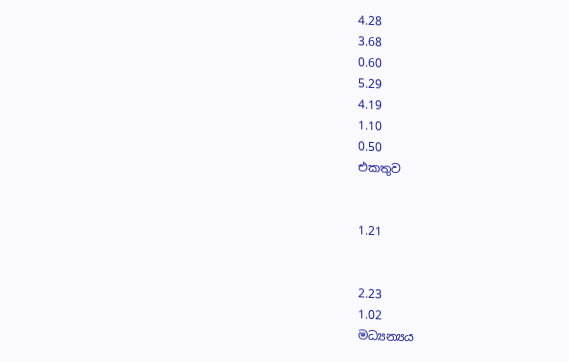4.28
3.68
0.60
5.29
4.19
1.10
0.50
එකතුව


1.21


2.23
1.02
මධ්‍යන්‍යය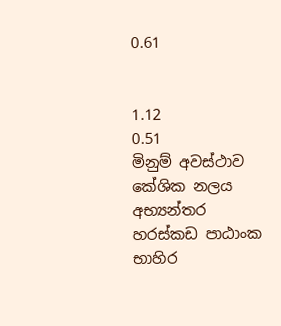0.61


1.12
0.51
මිනුම් අවස්ථාව
කේශික නලය
අභ්‍යන්තර හරස්කඩ පාඨාංක
භාහිර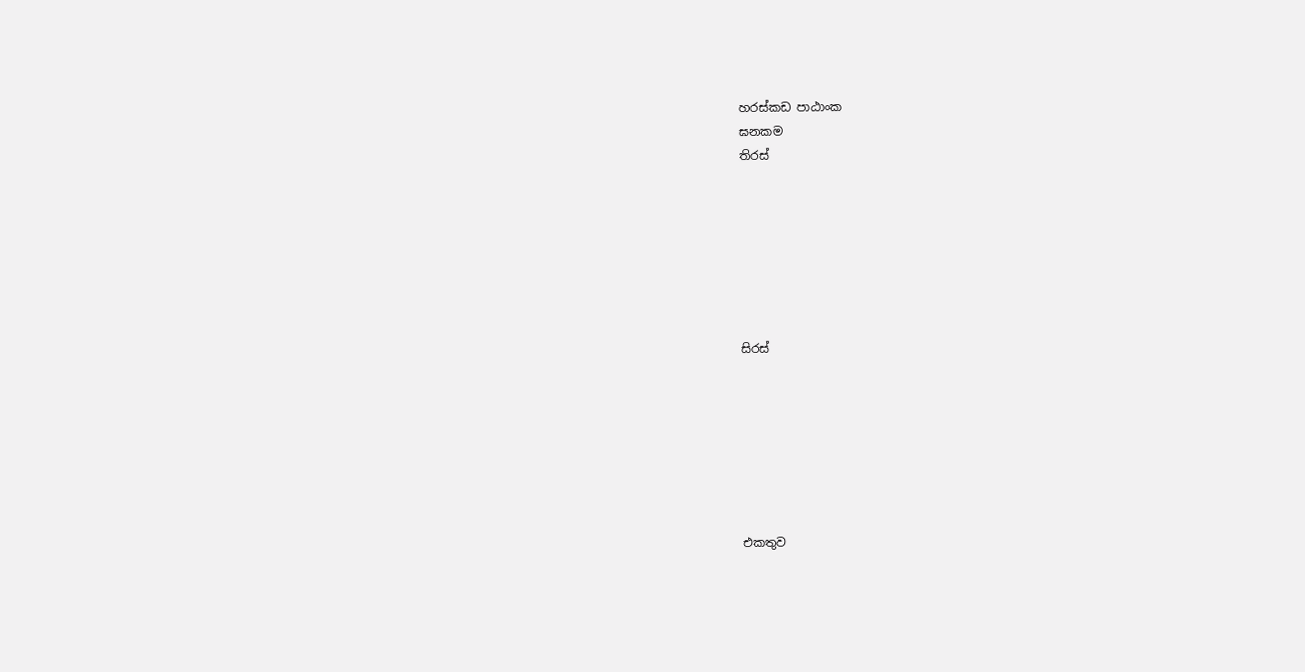හරස්කඩ පාඨාංක
ඝනකම
තිරස්







සිරස්







එකතුව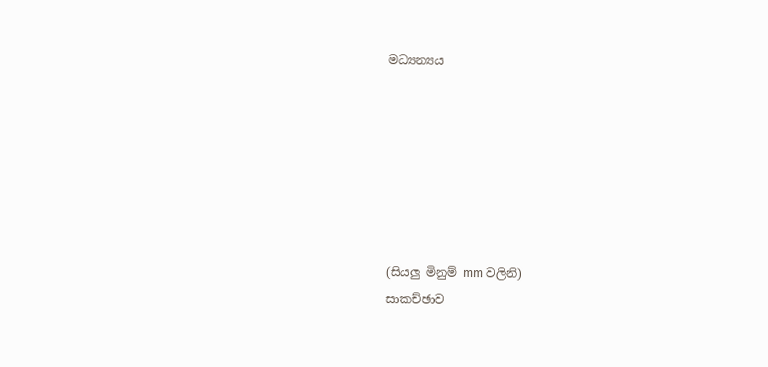මධ්‍යන්‍යය







(සියලු මිනුම් mm වලිනි)
සාකච්ඡාව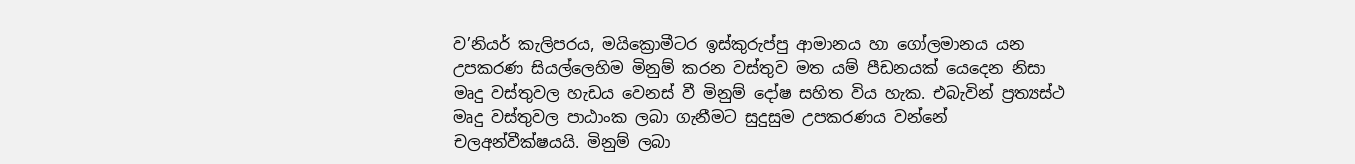ව’නියර් කැලිපරය, මයික්‍රොමීටර ඉස්කුරුප්පු ආමානය හා ගෝලමානය යන උපකරණ සියල්ලෙහිම මිනුම් කරන වස්තුව මත යම් පීඩනයක් යෙදෙන නිසා මෘදු වස්තුවල හැඩය වෙනස් වී මිනුම් දෝෂ සහිත විය හැක. එබැවින් ප්‍රත්‍යස්ථ මෘදු වස්තුවල පාඨාංක ලබා ගැනීමට සුදුසුම උපකරණය වන්නේ චලඅන්වීක්ෂයයි. මිනුම් ලබා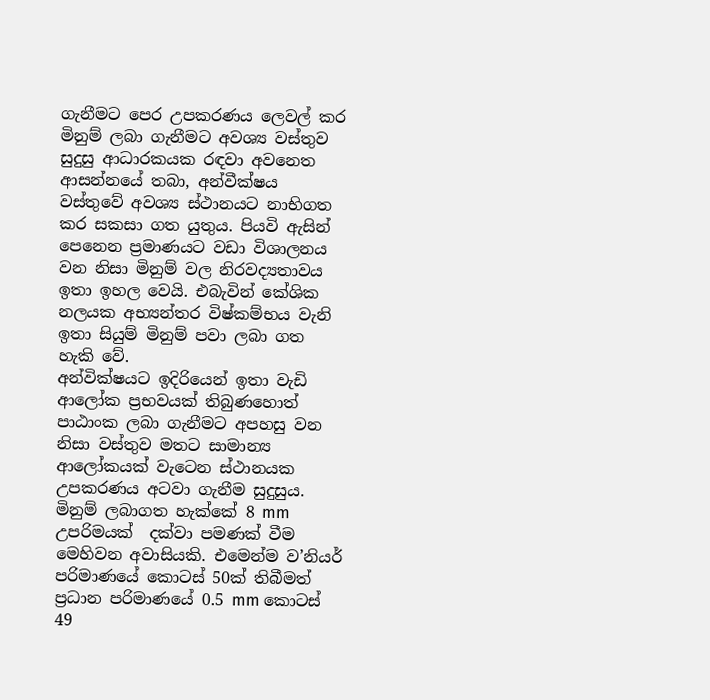ගැනීමට පෙර උපකරණය ලෙවල් කර මිනුම් ලබා ගැනීමට අවශ්‍ය වස්තුව සුදුසු ආධාරකයක රඳවා අවනෙත ආසන්නයේ තබා, අන්වීක්ෂය වස්තුවේ අවශ්‍ය ස්ථානයට නාභිගත කර සකසා ගත යුතුය. පියවි ඇසින් පෙනෙන ප්‍රමාණයට වඩා විශාලනය වන නිසා මිනුම් වල නිරවද්‍යතාවය ඉතා ඉහල වෙයි. එබැවින් කේශික නලයක අභ්‍යන්තර විෂ්කම්භය වැනි ඉතා සියුම් මිනුම් පවා ලබා ගත හැකි වේ.
අන්වික්ෂයට ඉදිරියෙන් ඉතා වැඩි ආලෝක ප්‍රභවයක් තිබුණහොත් පාඨාංක ලබා ගැනීමට අපහසු වන නිසා වස්තුව මතට සාමාන්‍ය ආලෝකයක් වැටෙන ස්ථානයක උපකරණය අටවා ගැනීම සුදුසුය. මිනුම් ලබාගත හැක්කේ 8 mm උපරිමයක්  දක්වා පමණක් වීම මෙහිවන අවාසියකි. එමෙන්ම ව’නියර් පරිමාණයේ කොටස් 50ක් තිබීමත් ප්‍රධාන පරිමාණයේ 0.5 mm කොටස් 49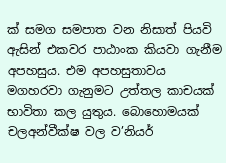ක් සමග සමපාත වන නිසාත් පියවි ඇසින් එකවර පාඨාංක කියවා ගැනීම අපහසුය. එම අපහසුතාවය මගහරවා ගැනුමට උත්තල කාචයක් භාවිතා කල යුතුය. බොහොමයක් චලඅන්වීක්ෂ වල ව’නියර්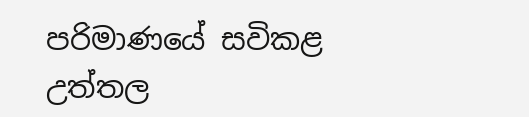පරිමාණයේ සවිකළ උත්තල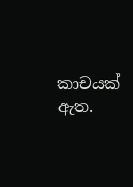කාචයක් ඇත.